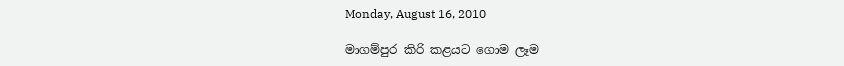Monday, August 16, 2010

මාගම්පුර කිරි කළයට ගොම ලෑම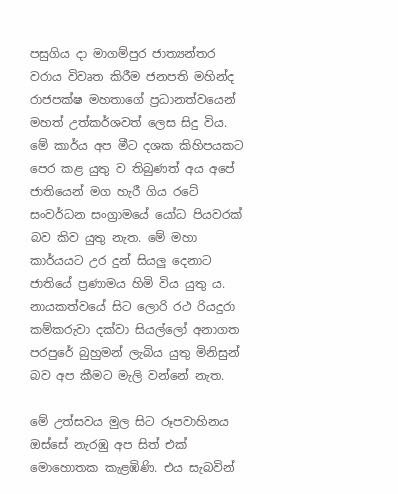පසුගිය දා මාගම්පුර ජාත්‍යන්තර වරාය විවෘත කිරීම ජනපති මහින්ද රාජපක්ෂ මහතාගේ ප්‍රධානත්වයෙන් මහත් උත්කර්ශවත් ලෙස සිදු විය. මේ කාර්ය අප මීට දශක කිහිපයකට පෙර කළ යුතු ව තිබුණත් අය අපේ ජාතියෙන් මග හැරී ගිය රටේ සංවර්ධන සංග්‍රාමයේ යෝධ පියවරක් බව කිව යුතු නැත. මේ මහා කාර්යයට උර දුන් සියලු දෙනාට ජාතියේ ප්‍රණාමය හිමි විය යුතු ය. නායකත්වයේ සිට ලොරි රථ රියදුරා කම්කරුවා දක්වා සියල්ලෝ අනාගත පරපුරේ බුහුමන් ලැබිය යුතු මිනිසුන් බව අප කීමට මැලි වන්නේ නැත.

මේ උත්සවය මුල සිට රූපවාහිනය ඔස්සේ නැරඹු අප සිත් එක් මොහොතක කැළඹිණි. එය සැබවින්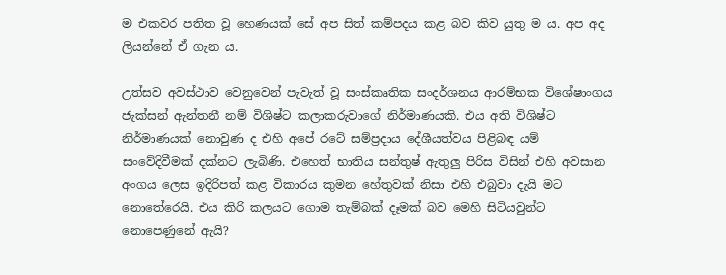ම එකවර පතිත වූ හෙණයක් සේ අප සිත් කම්පදය කළ බව කිව යුතු ම ය. අප අද ලියන්නේ ඒ ගැන ය.

උත්සව අවස්ථාව වෙනුවෙන් පැවැත් වූ සංස්කෘතික සංදර්ශනය ආරම්භක විශේෂාංගය ජැක්සන් ඇන්තනී නම් විශිෂ්ට කලාකරුවාගේ නිර්මාණයකි. එය අති විශිෂ්ට නිර්මාණයක් නොවුණ ද එහි අපේ රටේ සම්ප්‍රදාය දේශීයත්වය පිළිබඳ යම් සංවේදිවීමක් දක්නට ලැබිණි. එහෙත් භාතිය සන්තුෂ් ඇතුලු පිරිස විසින් එහි අවසාන අංගය ලෙස ඉදිරිපත් කළ විකාරය කුමන හේතුවක් නිසා එහි එබුවා දැයි මට නොතේරෙයි. එය කිරි කලයට ගොම තැම්බක් දෑමක් බව මෙහි සිටියවුන්ට නොපෙණුනේ ඇයි?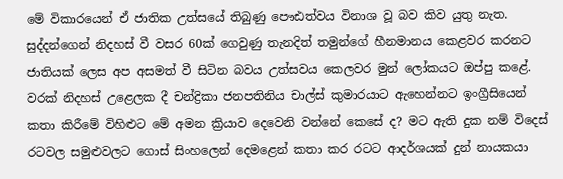මේ විකාරයෙන් ඒ ජාතික උත්සයේ තිබුණු පෞඪත්වය විනාශ වූ බව කිව යුතු නැත. සුද්දන්ගෙන් නිදහස් වී වසර 60ක් ගෙවුණු තැනදිත් තමුන්ගේ හීනමානය කෙළවර කරනට ජාතියක් ලෙස අප අසමත් වී සිටින බවය උත්සවය කෙලවර මුන් ලෝකයට ඔප්පු කළේ. වරක් නිදහස් උළෙලක දී චන්ද්‍රිකා ජනපතිනිය චාල්ස් කුමාරයාට ඇහෙන්නට ඉංග්‍රීසියෙන් කතා කිරීමේ විහිළුට මේ අමන ක්‍රියාව ‍දෙවෙනි වන්නේ කෙසේ ද? මට ඇති දුක නම් විදෙස් රටවල සමුළුවලට ගොස් සිංහලෙන් දෙමළෙන් කතා කර රටට ආදර්ශයක් දුන් නායකයා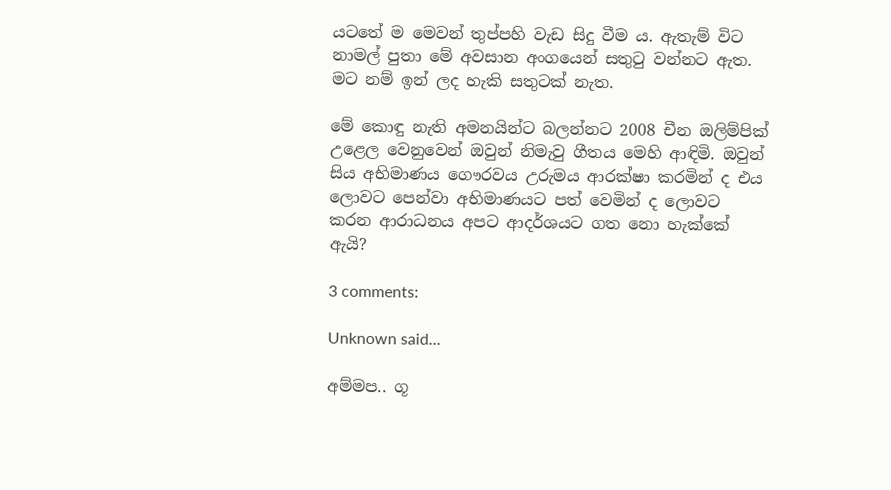යටතේ ම මෙවන් තුප්පහි වැඩ සිදු වීම ය. ඇතැම් විට නාමල් පුතා මේ අවසාන අංගයෙන් සතුටු වන්නට ඇත. මට නම් ඉන් ලද හැකි සතුටක් නැත.

මේ කොඳු නැති අමනයින්ට බලන්නට 2008 චීන ඔලිම්පික් උළෙල වෙනුවෙන් ඔවුන් නිමැවු ගීතය මෙහි ආඳිමි. ඔවුන් සිය අභිමාණය ගෞරවය උරුමය ආරක්ෂා කරමින් ද එය ලොවට පෙන්වා අභිමාණයට පත් වෙමින් ද ලොවට කරන ආරාධනය අපට ආදර්ශයට ගත නො හැක්කේ ඇයි?

3 comments:

Unknown said...

අම්මප.. ගූ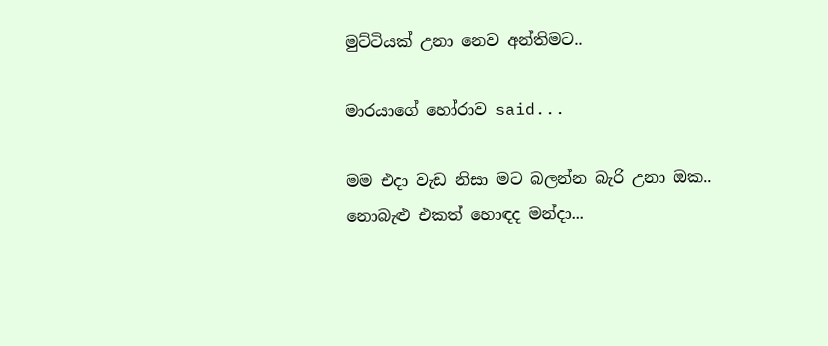මුට්ටියක් උනා නෙව අන්තිමට..

මාරයාගේ හෝරාව said...

මම එදා වැඩ නිසා මට බලන්න බැරි උනා ඔක..
නොබැළු එකත් හොඳද මන්දා...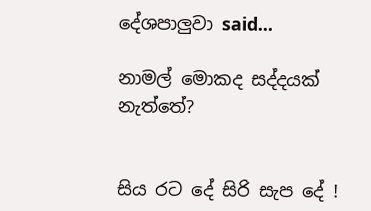දේශපාලුවා said...

නාමල් මොකද සද්දයක් නැත්තේ?


සිය රට දේ සිරි සැප දේ !